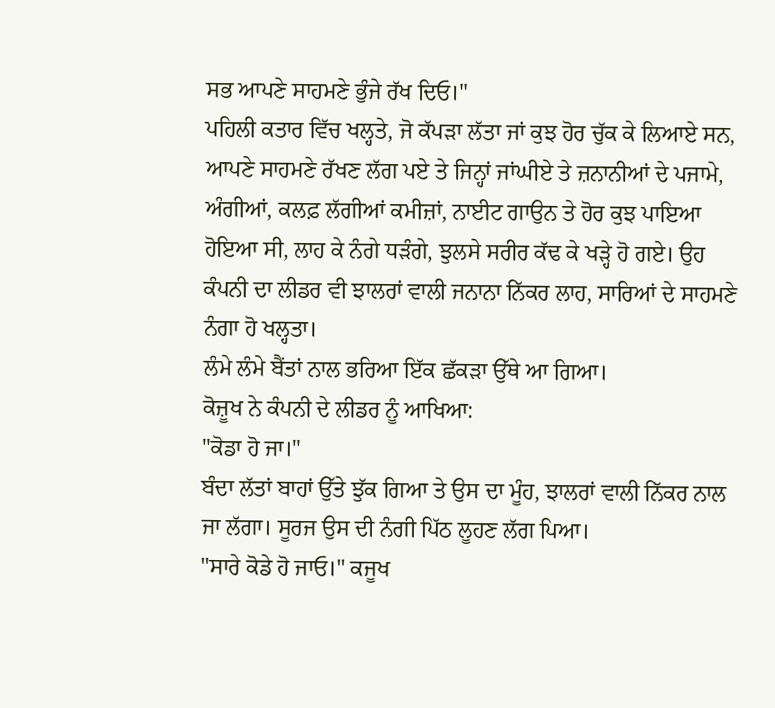ਸਭ ਆਪਣੇ ਸਾਹਮਣੇ ਭੁੰਜੇ ਰੱਖ ਦਿਓ।"
ਪਹਿਲੀ ਕਤਾਰ ਵਿੱਚ ਖਲ੍ਹਤੇ, ਜੋ ਕੱਪੜਾ ਲੱਤਾ ਜਾਂ ਕੁਝ ਹੋਰ ਚੁੱਕ ਕੇ ਲਿਆਏ ਸਨ, ਆਪਣੇ ਸਾਹਮਣੇ ਰੱਖਣ ਲੱਗ ਪਏ ਤੇ ਜਿਨ੍ਹਾਂ ਜਾਂਘੀਏ ਤੇ ਜ਼ਨਾਨੀਆਂ ਦੇ ਪਜਾਮੇ, ਅੰਗੀਆਂ, ਕਲਫ਼ ਲੱਗੀਆਂ ਕਮੀਜ਼ਾਂ, ਨਾਈਟ ਗਾਉਨ ਤੇ ਹੋਰ ਕੁਝ ਪਾਇਆ ਹੋਇਆ ਸੀ, ਲਾਹ ਕੇ ਨੰਗੇ ਧੜੰਗੇ, ਝੁਲਸੇ ਸਰੀਰ ਕੱਢ ਕੇ ਖੜ੍ਹੇ ਹੋ ਗਏ। ਉਹ ਕੰਪਨੀ ਦਾ ਲੀਡਰ ਵੀ ਝਾਲਰਾਂ ਵਾਲੀ ਜਨਾਨਾ ਨਿੱਕਰ ਲਾਹ, ਸਾਰਿਆਂ ਦੇ ਸਾਹਮਣੇ ਨੰਗਾ ਹੋ ਖਲ੍ਹਤਾ।
ਲੰਮੇ ਲੰਮੇ ਬੈਂਤਾਂ ਨਾਲ ਭਰਿਆ ਇੱਕ ਛੱਕੜਾ ਉੱਥੇ ਆ ਗਿਆ।
ਕੋਜ਼ੂਖ ਨੇ ਕੰਪਨੀ ਦੇ ਲੀਡਰ ਨੂੰ ਆਖਿਆ:
"ਕੋਡਾ ਹੋ ਜਾ।"
ਬੰਦਾ ਲੱਤਾਂ ਬਾਹਾਂ ਉੱਤੇ ਝੁੱਕ ਗਿਆ ਤੇ ਉਸ ਦਾ ਮੂੰਹ, ਝਾਲਰਾਂ ਵਾਲੀ ਨਿੱਕਰ ਨਾਲ ਜਾ ਲੱਗਾ। ਸੂਰਜ ਉਸ ਦੀ ਨੰਗੀ ਪਿੱਠ ਲੂਹਣ ਲੱਗ ਪਿਆ।
"ਸਾਰੇ ਕੋਡੇ ਹੋ ਜਾਓ।" ਕਜੂਖ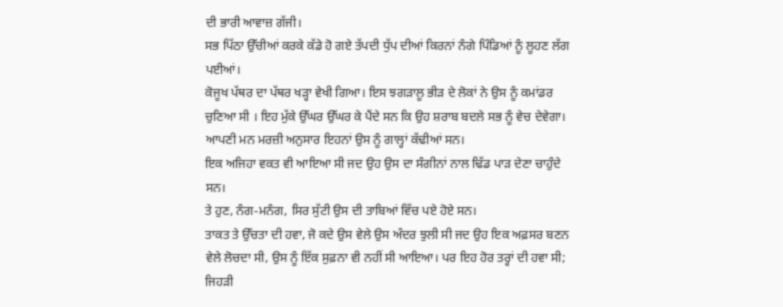ਦੀ ਭਾਰੀ ਆਵਾਜ਼ ਗੱਜੀ।
ਸਭ ਪਿੱਠਾ ਉੱਚੀਆਂ ਕਰਕੇ ਕੱਡੇ ਹੋ ਗਏ ਤੱਪਦੀ ਧੁੱਪ ਦੀਆਂ ਕਿਰਨਾਂ ਨੰਗੇ ਪਿੰਡਿਆਂ ਨੂੰ ਲੂਹਣ ਲੱਗ ਪਈਆਂ।
ਕੋਜੂਖ ਪੱਥਰ ਦਾ ਪੱਥਰ ਖੜ੍ਹਾ ਵੇਖੀ ਗਿਆ। ਇਸ ਝਗੜਾਲੂ ਭੀੜ ਦੇ ਲੋਕਾਂ ਨੇ ਉਸ ਨੂੰ ਕਮਾਂਡਰ ਚੁਣਿਆ ਸੀ । ਇਹ ਮੁੱਕੇ ਉੱਘਰ ਉੱਘਰ ਕੇ ਪੈਂਦੇ ਸਨ ਕਿ ਉਹ ਸ਼ਰਾਬ ਬਦਲੇ ਸਭ ਨੂੰ ਵੇਚ ਦੇਵੇਗਾ। ਆਪਣੀ ਮਨ ਮਰਜ਼ੀ ਅਨੁਸਾਰ ਇਹਨਾਂ ਉਸ ਨੂੰ ਗਾਲ੍ਹਾਂ ਕੱਢੀਆਂ ਸਨ।
ਇਕ ਅਜਿਹਾ ਵਕਤ ਵੀ ਆਇਆ ਸੀ ਜਦ ਉਹ ਉਸ ਦਾ ਸੰਗੀਨਾਂ ਨਾਲ ਢਿੱਡ ਪਾੜ ਦੇਣਾ ਚਾਹੁੰਦੇ ਸਨ।
ਤੇ ਹੁਣ, ਨੰਗ-ਮਨੰਗ, ਸਿਰ ਸੁੱਟੀ ਉਸ ਦੀ ਤਾਬਿਆਂ ਵਿੱਚ ਪਏ ਹੋਏ ਸਨ।
ਤਾਕਤ ਤੇ ਉੱਚਤਾ ਦੀ ਹਵਾ, ਜੋ ਕਦੇ ਉਸ ਵੇਲੇ ਉਸ ਅੰਦਰ ਝੁਲੀ ਸੀ ਜਦ ਉਹ ਇਕ ਅਫ਼ਸਰ ਬਣਨ ਵੇਲੇ ਲੋਚਦਾ ਸੀ, ਉਸ ਨੂੰ ਇੱਕ ਸੁਫ਼ਨਾ ਵੀ ਨਹੀਂ ਸੀ ਆਇਆ। ਪਰ ਇਹ ਹੋਰ ਤਰ੍ਹਾਂ ਦੀ ਹਵਾ ਸੀ; ਜਿਹੜੀ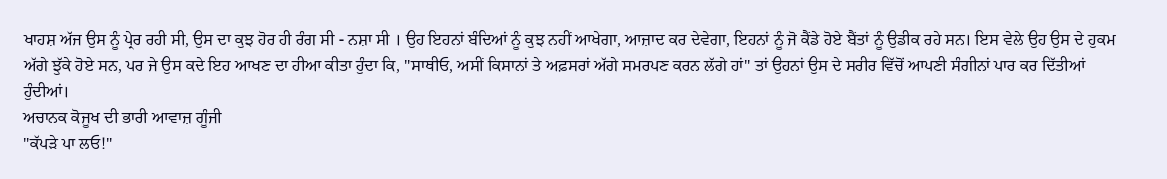ਖਾਹਸ਼ ਅੱਜ ਉਸ ਨੂੰ ਪ੍ਰੇਰ ਰਹੀ ਸੀ, ਉਸ ਦਾ ਕੁਝ ਹੋਰ ਹੀ ਰੰਗ ਸੀ - ਨਸ਼ਾ ਸੀ । ਉਹ ਇਹਨਾਂ ਬੰਦਿਆਂ ਨੂੰ ਕੁਝ ਨਹੀਂ ਆਖੇਗਾ, ਆਜ਼ਾਦ ਕਰ ਦੇਵੇਗਾ, ਇਹਨਾਂ ਨੂੰ ਜੋ ਕੈਂਡੇ ਹੋਏ ਬੈਂਤਾਂ ਨੂੰ ਉਡੀਕ ਰਹੇ ਸਨ। ਇਸ ਵੇਲੇ ਉਹ ਉਸ ਦੇ ਹੁਕਮ ਅੱਗੇ ਝੁੱਕੇ ਹੋਏ ਸਨ, ਪਰ ਜੇ ਉਸ ਕਦੇ ਇਹ ਆਖਣ ਦਾ ਹੀਆ ਕੀਤਾ ਹੁੰਦਾ ਕਿ, "ਸਾਥੀਓ, ਅਸੀਂ ਕਿਸਾਨਾਂ ਤੇ ਅਫ਼ਸਰਾਂ ਅੱਗੇ ਸਮਰਪਣ ਕਰਨ ਲੱਗੇ ਹਾਂ" ਤਾਂ ਉਹਨਾਂ ਉਸ ਦੇ ਸਰੀਰ ਵਿੱਚੋਂ ਆਪਣੀ ਸੰਗੀਨਾਂ ਪਾਰ ਕਰ ਦਿੱਤੀਆਂ ਹੁੰਦੀਆਂ।
ਅਚਾਨਕ ਕੋਜੂਖ ਦੀ ਭਾਰੀ ਆਵਾਜ਼ ਗੂੰਜੀ
"ਕੱਪੜੇ ਪਾ ਲਓ!"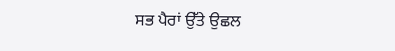ਸਭ ਪੈਰਾਂ ਉੱਤੇ ਉਛਲ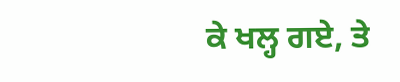ਕੇ ਖਲ੍ਹ ਗਏ, ਤੇ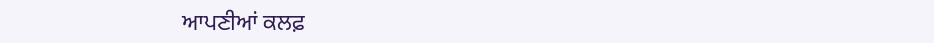ਆਪਣੀਆਂ ਕਲਫ਼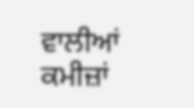ਵਾਲੀਆਂ ਕਮੀਜ਼ਾਂ